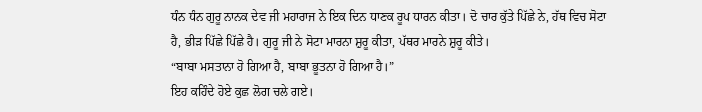ਧੰਨ ਧੰਨ ਗੁਰੂ ਨਾਨਕ ਦੇਵ ਜੀ ਮਹਾਰਾਜ ਨੇ ਇਕ ਦਿਨ ਧਾਣਕ ਰੂਪ ਧਾਰਨ ਕੀਤਾ। ਦੋ ਚਾਰ ਕੁੱਤੇ ਪਿੱਛੇ ਨੇ, ਹੱਥ ਵਿਚ ਸੋਟਾ ਹੈ, ਭੀੜ ਪਿੱਛੇ ਪਿੱਛੇ ਹੈ। ਗੁਰੂ ਜੀ ਨੇ ਸੋਟਾ ਮਾਰਨਾ ਸ਼ੁਰੂ ਕੀਤਾ, ਪੱਥਰ ਮਾਰਨੇ ਸ਼ੁਰੂ ਕੀਤੇ।
“ਬਾਬਾ ਮਸਤਾਨਾ ਹੋ ਗਿਆ ਹੈ, ਬਾਬਾ ਭੂਤਨਾ ਹੋ ਗਿਆ ਹੈ।”
ਇਹ ਕਹਿੰਦੇ ਹੋਏ ਕੁਛ ਲੋਗ ਚਲੇ ਗਏ।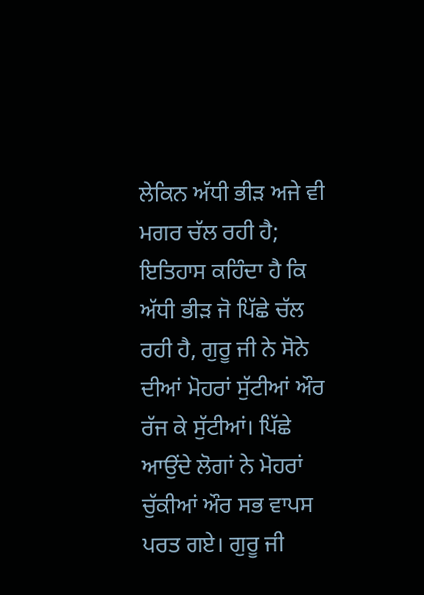ਲੇਕਿਨ ਅੱਧੀ ਭੀੜ ਅਜੇ ਵੀ ਮਗਰ ਚੱਲ ਰਹੀ ਹੈ; ਇਤਿਹਾਸ ਕਹਿੰਦਾ ਹੈ ਕਿ ਅੱਧੀ ਭੀੜ ਜੋ ਪਿੱਛੇ ਚੱਲ ਰਹੀ ਹੈ, ਗੁਰੂ ਜੀ ਨੇ ਸੋਨੇ ਦੀਆਂ ਮੋਹਰਾਂ ਸੁੱਟੀਆਂ ਔਰ ਰੱਜ ਕੇ ਸੁੱਟੀਆਂ। ਪਿੱਛੇ ਆਉਂਦੇ ਲੋਗਾਂ ਨੇ ਮੋਹਰਾਂ ਚੁੱਕੀਆਂ ਔਰ ਸਭ ਵਾਪਸ ਪਰਤ ਗਏ। ਗੁਰੂ ਜੀ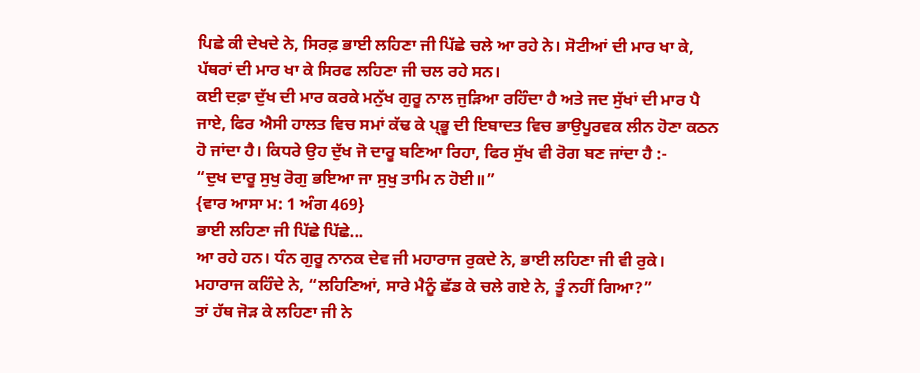ਪਿਛੇ ਕੀ ਦੇਖਦੇ ਨੇ, ਸਿਰਫ਼ ਭਾਈ ਲਹਿਣਾ ਜੀ ਪਿੱਛੇ ਚਲੇ ਆ ਰਹੇ ਨੇ। ਸੋਟੀਆਂ ਦੀ ਮਾਰ ਖਾ ਕੇ, ਪੱਥਰਾਂ ਦੀ ਮਾਰ ਖਾ ਕੇ ਸਿਰਫ ਲਹਿਣਾ ਜੀ ਚਲ ਰਹੇ ਸਨ।
ਕਈ ਦਫ਼ਾ ਦੁੱਖ ਦੀ ਮਾਰ ਕਰਕੇ ਮਨੁੱਖ ਗੁਰੂ ਨਾਲ ਜੁੜਿਆ ਰਹਿੰਦਾ ਹੈ ਅਤੇ ਜਦ ਸੁੱਖਾਂ ਦੀ ਮਾਰ ਪੈ ਜਾਏ, ਫਿਰ ਐਸੀ ਹਾਲਤ ਵਿਚ ਸਮਾਂ ਕੱਢ ਕੇ ਪ੍ਭੂ ਦੀ ਇਬਾਦਤ ਵਿਚ ਭਾਉਪੂਰਵਕ ਲੀਨ ਹੋਣਾ ਕਠਨ ਹੋ ਜਾਂਦਾ ਹੈ। ਕਿਧਰੇ ਉਹ ਦੁੱਖ ਜੋ ਦਾਰੂ ਬਣਿਆ ਰਿਹਾ, ਫਿਰ ਸੁੱਖ ਵੀ ਰੋਗ ਬਣ ਜਾਂਦਾ ਹੈ :-
“ਦੁਖ ਦਾਰੂ ਸੁਖੁ ਰੋਗੁ ਭਇਆ ਜਾ ਸੁਖੁ ਤਾਮਿ ਨ ਹੋਈ॥”
{ਵਾਰ ਆਸਾ ਮ: 1 ਅੰਗ 469}
ਭਾਈ ਲਹਿਣਾ ਜੀ ਪਿੱਛੇ ਪਿੱਛੇ...
ਆ ਰਹੇ ਹਨ। ਧੰਨ ਗੁਰੂ ਨਾਨਕ ਦੇਵ ਜੀ ਮਹਾਰਾਜ ਰੁਕਦੇ ਨੇ, ਭਾਈ ਲਹਿਣਾ ਜੀ ਵੀ ਰੁਕੇ।
ਮਹਾਰਾਜ ਕਹਿੰਦੇ ਨੇ, “ਲਹਿਣਿਆਂ, ਸਾਰੇ ਮੈਨੂੰ ਛੱਡ ਕੇ ਚਲੇ ਗਏ ਨੇ, ਤੂੰ ਨਹੀਂ ਗਿਆ?”
ਤਾਂ ਹੱਥ ਜੋੜ ਕੇ ਲਹਿਣਾ ਜੀ ਨੇ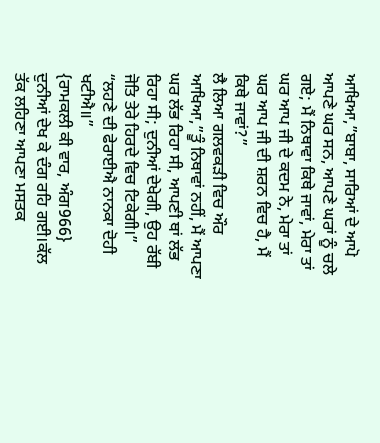ਆਖਿਆ,”ਬਾਬਾ, ਸਾਰਿਆਂ ਦੇ ਆਪੋ ਆਪਣੇ ਘਰ ਸਨ, ਆਪਣੇ ਘਰਾਂ ਨੂੰ ਚਲੇ ਗਏ; ਮੈਂ ਨਿਥਾਵਾ ਕਿਥੇ ਜਾਵਾਂ, ਮੇਰਾ ਤਾਂ ਘਰ ਆਪ ਜੀ ਦੇ ਕਦਮ ਨੇ, ਮੇਰਾ ਤਾਂ ਘਰ ਆਪ ਜੀ ਦੀ ਸ਼ਰਨ ਵਿਚ ਹੈ, ਮੈਂ ਕਿਥੇ ਜਾਵਾਂ?”
ਲੈ ਲਿਆ ਗਲਵਕੜੀ ਵਿਚ ਔਰ ਆਖਿਆ,”ਤੂੰ ਨਿਥਾਵਾਂ ਨਹੀਂ, ਮੈਂ ਆਪਣਾ ਘਰ ਲੱਭ ਰਿਹਾ ਸੀ, ਆਪਣੀ ਥਾਂ ਲੱਭ ਰਿਹਾ ਸੀ; ਦੁਨੀਆਂ ਦੇਖੇਗੀ, ਉਹ ਰੱਬੀ ਜੋਤਿ ਤੇਰੇ ਹਿਰਦੇ ਵਿਚ ਟਿਕੇਗੀ।”
“ਲਹਣੇ ਦੀ ਫੇਰਾਈਐ ਨਾਨਕਾ ਦੋਹੀ ਖਟੀਐ॥”
{ਰਾਮਕਲੀ ਕੀ ਵਾਰ, ਅੰਗ966}
ਦੁਨੀਆਂ ਦੇਖ ਕੇ ਦੰਗ ਰਹਿ ਗਈ।ਕੱਲ ਤੱਕ ਲਹਿਣਾ ਆਪਣਾ ਮਸਤਕ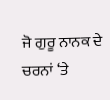ਜੋ ਗੁਰੂ ਨਾਨਕ ਦੇ ਚਰਨਾਂ ‘ਤੇ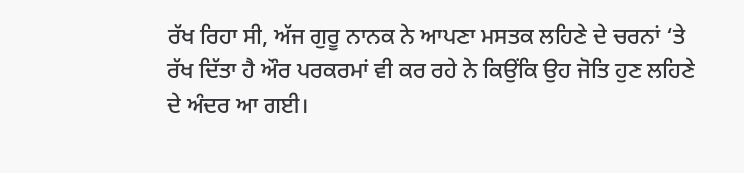ਰੱਖ ਰਿਹਾ ਸੀ, ਅੱਜ ਗੁਰੂ ਨਾਨਕ ਨੇ ਆਪਣਾ ਮਸਤਕ ਲਹਿਣੇ ਦੇ ਚਰਨਾਂ ‘ਤੇ ਰੱਖ ਦਿੱਤਾ ਹੈ ਔਰ ਪਰਕਰਮਾਂ ਵੀ ਕਰ ਰਹੇ ਨੇ ਕਿਉਂਕਿ ਉਹ ਜੋਤਿ ਹੁਣ ਲਹਿਣੇ ਦੇ ਅੰਦਰ ਆ ਗਈ।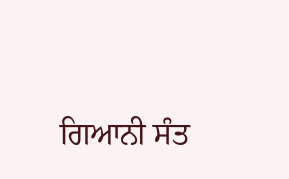ਗਿਆਨੀ ਸੰਤ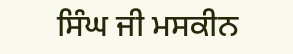ਸਿੰਘ ਜੀ ਮਸਕੀਨ